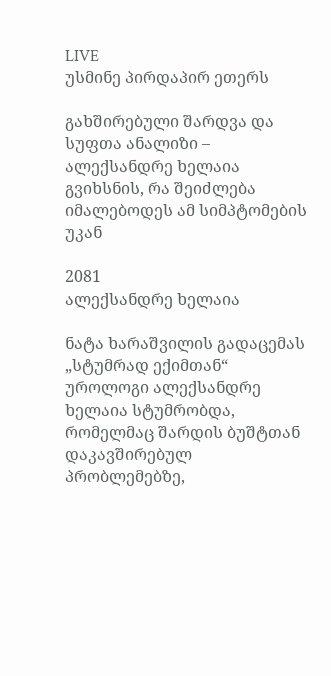LIVE
უსმინე პირდაპირ ეთერს

გახშირებული შარდვა და სუფთა ანალიზი – ალექსანდრე ხელაია გვიხსნის, რა შეიძლება იმალებოდეს ამ სიმპტომების უკან

2081
ალექსანდრე ხელაია

ნატა ხარაშვილის გადაცემას „სტუმრად ექიმთან“ უროლოგი ალექსანდრე ხელაია სტუმრობდა, რომელმაც შარდის ბუშტთან დაკავშირებულ პრობლემებზე,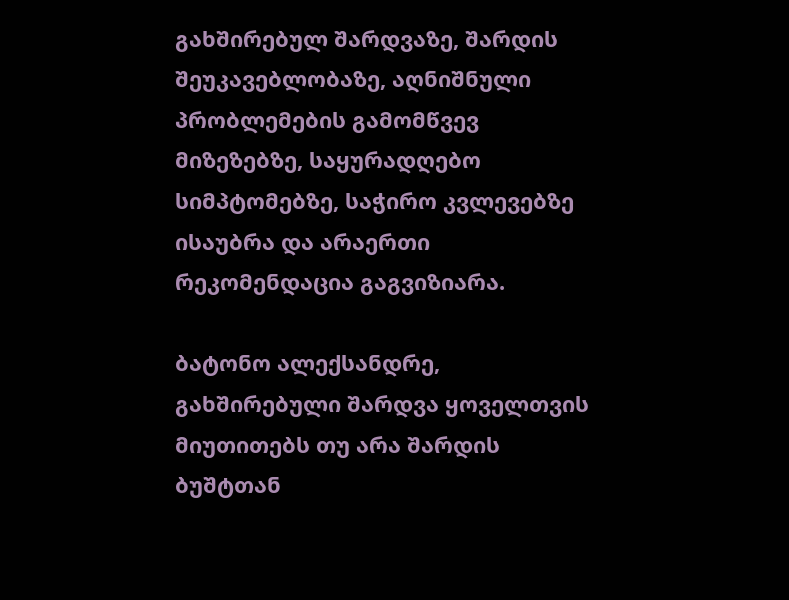გახშირებულ შარდვაზე, შარდის შეუკავებლობაზე, აღნიშნული პრობლემების გამომწვევ მიზეზებზე, საყურადღებო სიმპტომებზე, საჭირო კვლევებზე ისაუბრა და არაერთი რეკომენდაცია გაგვიზიარა.

ბატონო ალექსანდრე, გახშირებული შარდვა ყოველთვის მიუთითებს თუ არა შარდის ბუშტთან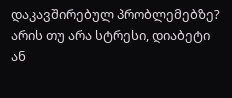დაკავშირებულ პრობლემებზე? არის თუ არა სტრესი, დიაბეტი ან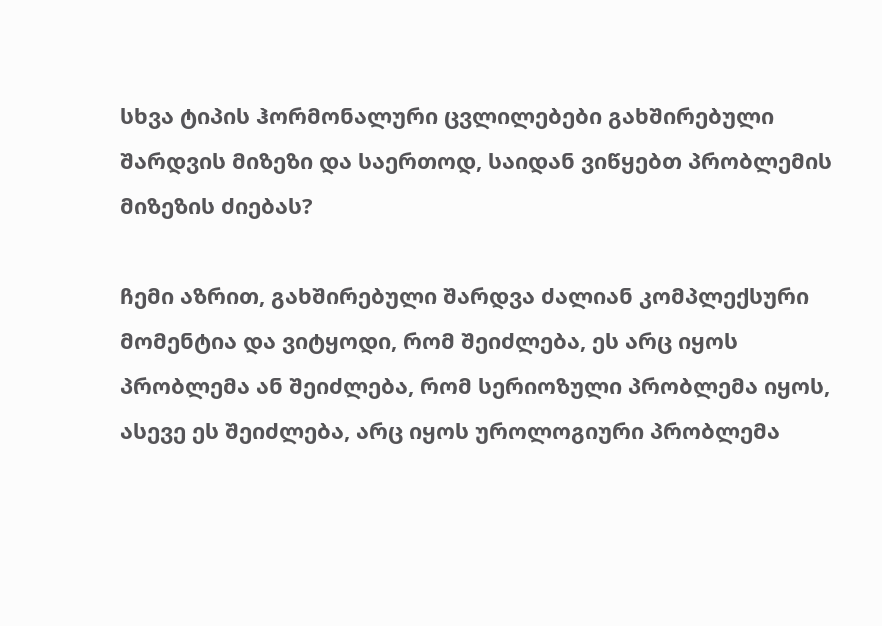სხვა ტიპის ჰორმონალური ცვლილებები გახშირებული შარდვის მიზეზი და საერთოდ, საიდან ვიწყებთ პრობლემის მიზეზის ძიებას?

ჩემი აზრით, გახშირებული შარდვა ძალიან კომპლექსური მომენტია და ვიტყოდი, რომ შეიძლება, ეს არც იყოს პრობლემა ან შეიძლება, რომ სერიოზული პრობლემა იყოს, ასევე ეს შეიძლება, არც იყოს უროლოგიური პრობლემა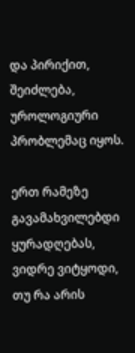და პირიქით, შეიძლება, უროლოგიური პრობლემაც იყოს.

ერთ რამეზე გავამახვილებდი ყურადღებას, ვიდრე ვიტყოდი, თუ რა არის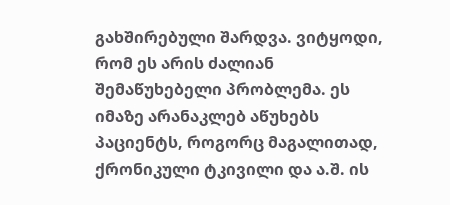გახშირებული შარდვა. ვიტყოდი, რომ ეს არის ძალიან შემაწუხებელი პრობლემა. ეს იმაზე არანაკლებ აწუხებს პაციენტს, როგორც მაგალითად, ქრონიკული ტკივილი და ა.შ. ის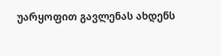უარყოფით გავლენას ახდენს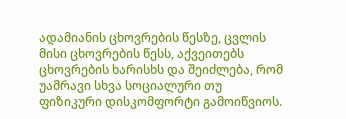ადამიანის ცხოვრების წესზე, ცვლის მისი ცხოვრების წესს, აქვეითებს ცხოვრების ხარისხს და შეიძლება, რომ უამრავი სხვა სოციალური თუ ფიზიკური დისკომფორტი გამოიწვიოს.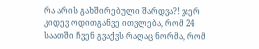რა არის გახშირებული შარდვა?! ჯერ კიდევ ოდითგანვე ითვლება, რომ 24 საათში ჩვენ გვაქვს რაღაც ნორმა, რომ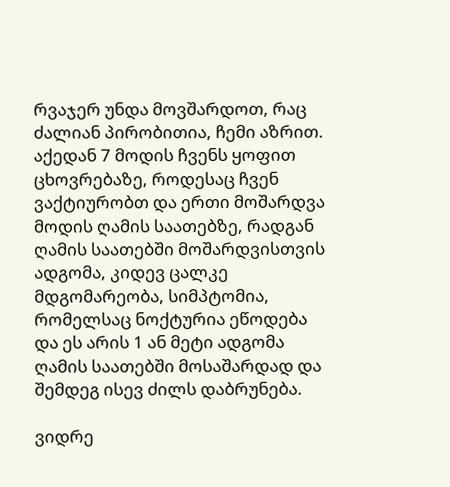რვაჯერ უნდა მოვშარდოთ, რაც ძალიან პირობითია, ჩემი აზრით. აქედან 7 მოდის ჩვენს ყოფით ცხოვრებაზე, როდესაც ჩვენ ვაქტიურობთ და ერთი მოშარდვა მოდის ღამის საათებზე, რადგან ღამის საათებში მოშარდვისთვის ადგომა, კიდევ ცალკე მდგომარეობა, სიმპტომია, რომელსაც ნოქტურია ეწოდება და ეს არის 1 ან მეტი ადგომა ღამის საათებში მოსაშარდად და შემდეგ ისევ ძილს დაბრუნება.

ვიდრე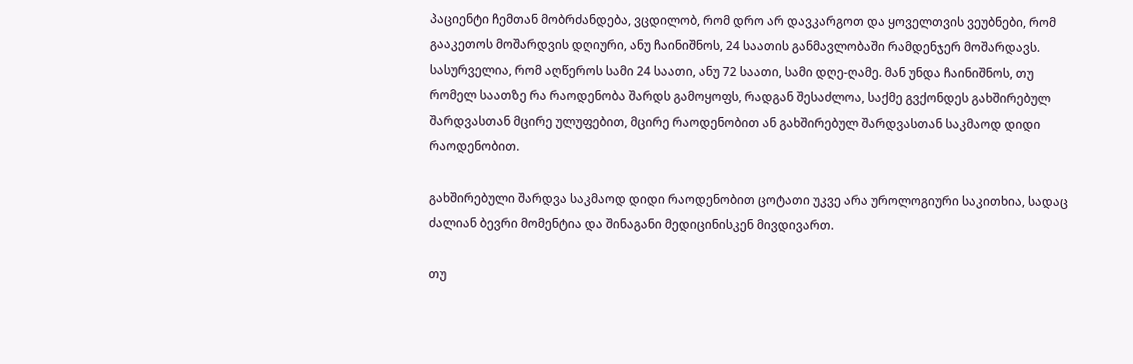პაციენტი ჩემთან მობრძანდება, ვცდილობ, რომ დრო არ დავკარგოთ და ყოველთვის ვეუბნები, რომ გააკეთოს მოშარდვის დღიური, ანუ ჩაინიშნოს, 24 საათის განმავლობაში რამდენჯერ მოშარდავს. სასურველია, რომ აღწეროს სამი 24 საათი, ანუ 72 საათი, სამი დღე-ღამე. მან უნდა ჩაინიშნოს, თუ რომელ საათზე რა რაოდენობა შარდს გამოყოფს, რადგან შესაძლოა, საქმე გვქონდეს გახშირებულ შარდვასთან მცირე ულუფებით, მცირე რაოდენობით ან გახშირებულ შარდვასთან საკმაოდ დიდი რაოდენობით.

გახშირებული შარდვა საკმაოდ დიდი რაოდენობით ცოტათი უკვე არა უროლოგიური საკითხია, სადაც ძალიან ბევრი მომენტია და შინაგანი მედიცინისკენ მივდივართ.

თუ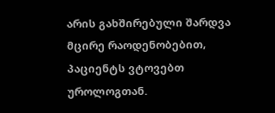არის გახშირებული შარდვა მცირე რაოდენობებით, პაციენტს ვტოვებთ უროლოგთან.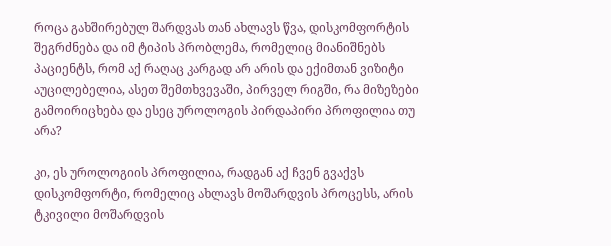როცა გახშირებულ შარდვას თან ახლავს წვა, დისკომფორტის შეგრძნება და იმ ტიპის პრობლემა, რომელიც მიანიშნებს პაციენტს, რომ აქ რაღაც კარგად არ არის და ექიმთან ვიზიტი აუცილებელია, ასეთ შემთხვევაში, პირველ რიგში, რა მიზეზები გამოირიცხება და ესეც უროლოგის პირდაპირი პროფილია თუ არა?

კი, ეს უროლოგიის პროფილია, რადგან აქ ჩვენ გვაქვს დისკომფორტი, რომელიც ახლავს მოშარდვის პროცესს, არის ტკივილი მოშარდვის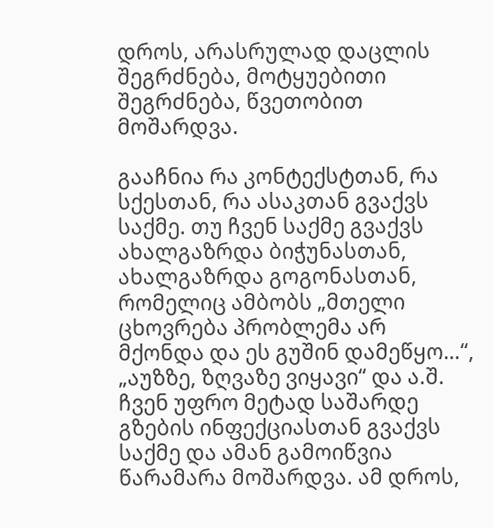დროს, არასრულად დაცლის შეგრძნება, მოტყუებითი შეგრძნება, წვეთობით მოშარდვა.

გააჩნია რა კონტექსტთან, რა სქესთან, რა ასაკთან გვაქვს საქმე. თუ ჩვენ საქმე გვაქვს ახალგაზრდა ბიჭუნასთან, ახალგაზრდა გოგონასთან, რომელიც ამბობს „მთელი ცხოვრება პრობლემა არ მქონდა და ეს გუშინ დამეწყო…“, „აუზზე, ზღვაზე ვიყავი“ და ა.შ. ჩვენ უფრო მეტად საშარდე გზების ინფექციასთან გვაქვს საქმე და ამან გამოიწვია წარამარა მოშარდვა. ამ დროს,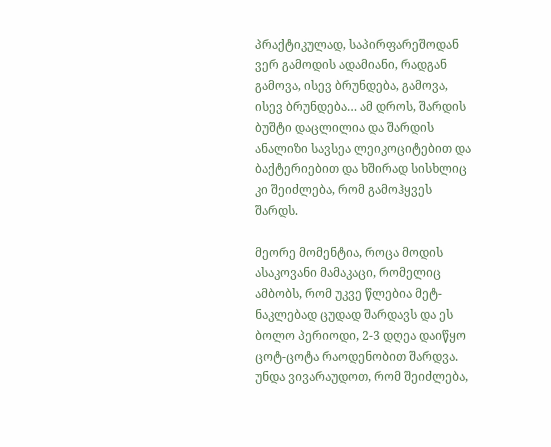პრაქტიკულად, საპირფარეშოდან ვერ გამოდის ადამიანი, რადგან გამოვა, ისევ ბრუნდება, გამოვა, ისევ ბრუნდება… ამ დროს, შარდის ბუშტი დაცლილია და შარდის ანალიზი სავსეა ლეიკოციტებით და ბაქტერიებით და ხშირად სისხლიც კი შეიძლება, რომ გამოჰყვეს შარდს.

მეორე მომენტია, როცა მოდის ასაკოვანი მამაკაცი, რომელიც ამბობს, რომ უკვე წლებია მეტ-ნაკლებად ცუდად შარდავს და ეს ბოლო პერიოდი, 2-3 დღეა დაიწყო ცოტ-ცოტა რაოდენობით შარდვა. უნდა ვივარაუდოთ, რომ შეიძლება,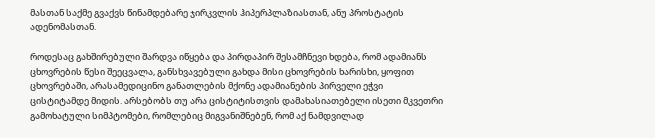მასთან საქმე გვაქვს წინამდებარე ჯირკვლის ჰიპერპლაზიასთან, ანუ პროსტატის ადენომასთან.

როდესაც გახშირებული შარდვა იწყება და პირდაპირ შესამჩნევი ხდება, რომ ადამიანს ცხოვრების წესი შეეცვალა, განსხვავებული გახდა მისი ცხოვრების ხარისხი, ყოფით ცხოვრებაში, არასამედიცინო განათლების მქონე ადამიანების პირველი ეჭვი ცისტიტამდე მიდის. არსებობს თუ არა ცისტიტისთვის დამახასიათებელი ისეთი მკვეთრი გამოხატული სიმპტომები, რომლებიც მიგვანიშნებენ, რომ აქ ნამდვილად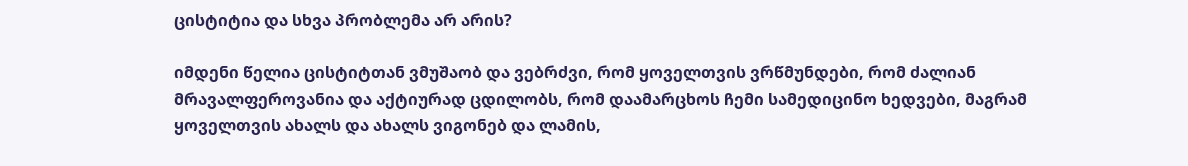ცისტიტია და სხვა პრობლემა არ არის?

იმდენი წელია ცისტიტთან ვმუშაობ და ვებრძვი, რომ ყოველთვის ვრწმუნდები, რომ ძალიან მრავალფეროვანია და აქტიურად ცდილობს, რომ დაამარცხოს ჩემი სამედიცინო ხედვები, მაგრამ ყოველთვის ახალს და ახალს ვიგონებ და ლამის,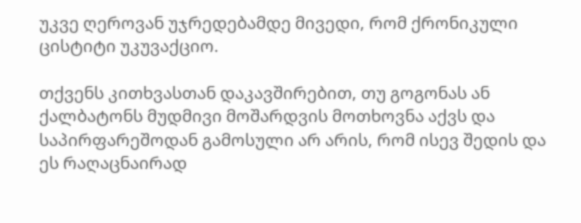უკვე ღეროვან უჯრედებამდე მივედი, რომ ქრონიკული ცისტიტი უკუვაქციო.

თქვენს კითხვასთან დაკავშირებით, თუ გოგონას ან ქალბატონს მუდმივი მოშარდვის მოთხოვნა აქვს და საპირფარეშოდან გამოსული არ არის, რომ ისევ შედის და ეს რაღაცნაირად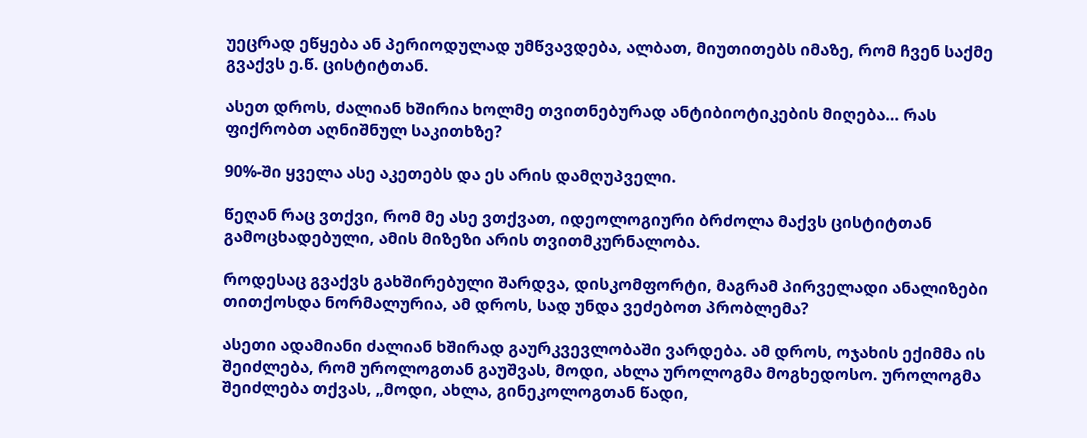უეცრად ეწყება ან პერიოდულად უმწვავდება, ალბათ, მიუთითებს იმაზე, რომ ჩვენ საქმე გვაქვს ე.წ. ცისტიტთან.

ასეთ დროს, ძალიან ხშირია ხოლმე თვითნებურად ანტიბიოტიკების მიღება… რას ფიქრობთ აღნიშნულ საკითხზე?

90%-ში ყველა ასე აკეთებს და ეს არის დამღუპველი.

წეღან რაც ვთქვი, რომ მე ასე ვთქვათ, იდეოლოგიური ბრძოლა მაქვს ცისტიტთან გამოცხადებული, ამის მიზეზი არის თვითმკურნალობა.

როდესაც გვაქვს გახშირებული შარდვა, დისკომფორტი, მაგრამ პირველადი ანალიზები თითქოსდა ნორმალურია, ამ დროს, სად უნდა ვეძებოთ პრობლემა?

ასეთი ადამიანი ძალიან ხშირად გაურკვევლობაში ვარდება. ამ დროს, ოჯახის ექიმმა ის შეიძლება, რომ უროლოგთან გაუშვას, მოდი, ახლა უროლოგმა მოგხედოსო. უროლოგმა შეიძლება თქვას, „მოდი, ახლა, გინეკოლოგთან წადი,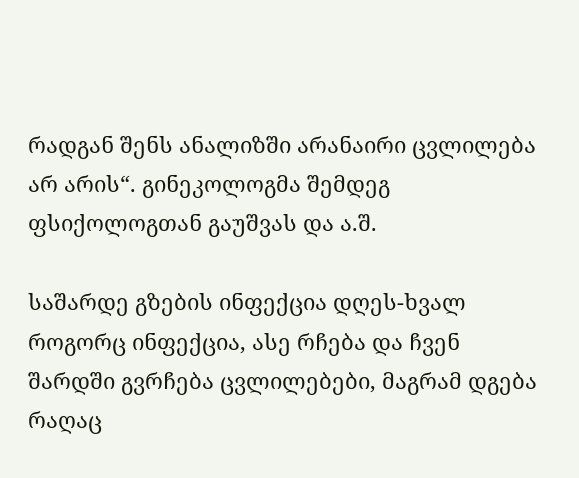რადგან შენს ანალიზში არანაირი ცვლილება არ არის“. გინეკოლოგმა შემდეგ ფსიქოლოგთან გაუშვას და ა.შ.

საშარდე გზების ინფექცია დღეს-ხვალ როგორც ინფექცია, ასე რჩება და ჩვენ შარდში გვრჩება ცვლილებები, მაგრამ დგება რაღაც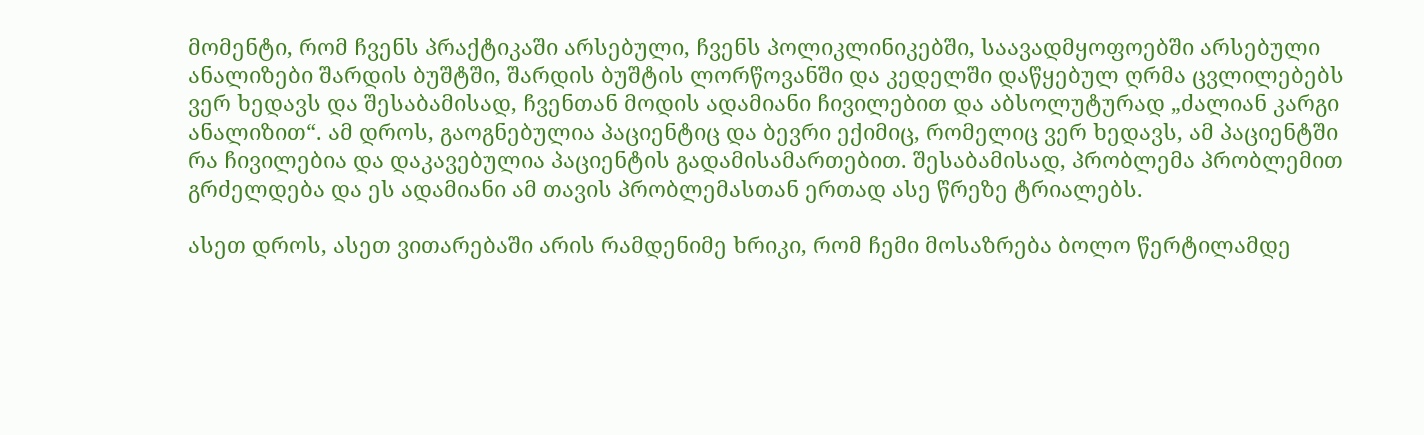მომენტი, რომ ჩვენს პრაქტიკაში არსებული, ჩვენს პოლიკლინიკებში, საავადმყოფოებში არსებული ანალიზები შარდის ბუშტში, შარდის ბუშტის ლორწოვანში და კედელში დაწყებულ ღრმა ცვლილებებს ვერ ხედავს და შესაბამისად, ჩვენთან მოდის ადამიანი ჩივილებით და აბსოლუტურად „ძალიან კარგი ანალიზით“. ამ დროს, გაოგნებულია პაციენტიც და ბევრი ექიმიც, რომელიც ვერ ხედავს, ამ პაციენტში რა ჩივილებია და დაკავებულია პაციენტის გადამისამართებით. შესაბამისად, პრობლემა პრობლემით გრძელდება და ეს ადამიანი ამ თავის პრობლემასთან ერთად ასე წრეზე ტრიალებს.

ასეთ დროს, ასეთ ვითარებაში არის რამდენიმე ხრიკი, რომ ჩემი მოსაზრება ბოლო წერტილამდე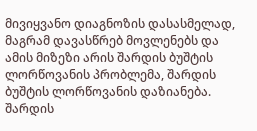მივიყვანო დიაგნოზის დასასმელად, მაგრამ დავასწრებ მოვლენებს და ამის მიზეზი არის შარდის ბუშტის ლორწოვანის პრობლემა, შარდის ბუშტის ლორწოვანის დაზიანება. შარდის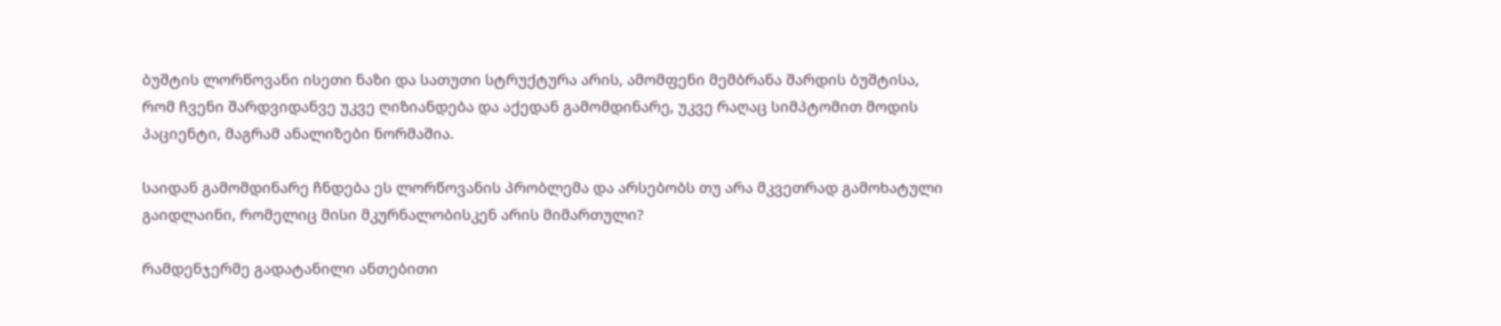ბუშტის ლორწოვანი ისეთი ნაზი და სათუთი სტრუქტურა არის, ამომფენი მემბრანა შარდის ბუშტისა, რომ ჩვენი შარდვიდანვე უკვე ღიზიანდება და აქედან გამომდინარე, უკვე რაღაც სიმპტომით მოდის პაციენტი, მაგრამ ანალიზები ნორმაშია.

საიდან გამომდინარე ჩნდება ეს ლორწოვანის პრობლემა და არსებობს თუ არა მკვეთრად გამოხატული გაიდლაინი, რომელიც მისი მკურნალობისკენ არის მიმართული?

რამდენჯერმე გადატანილი ანთებითი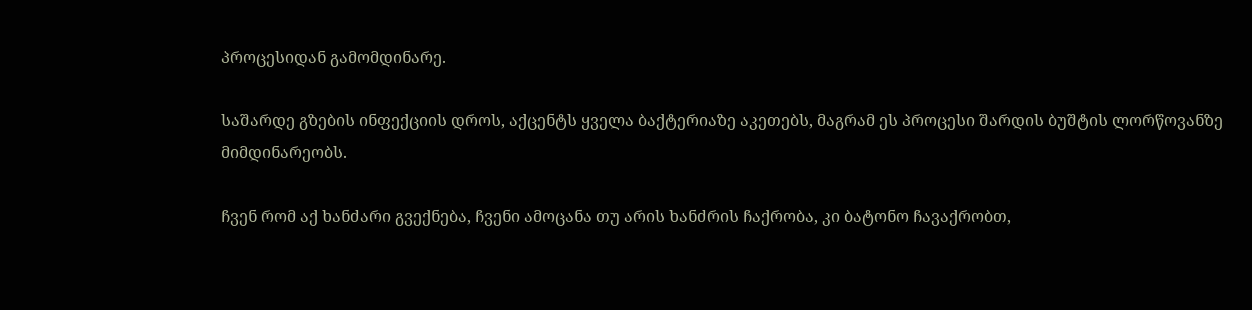პროცესიდან გამომდინარე.

საშარდე გზების ინფექციის დროს, აქცენტს ყველა ბაქტერიაზე აკეთებს, მაგრამ ეს პროცესი შარდის ბუშტის ლორწოვანზე მიმდინარეობს.

ჩვენ რომ აქ ხანძარი გვექნება, ჩვენი ამოცანა თუ არის ხანძრის ჩაქრობა, კი ბატონო ჩავაქრობთ,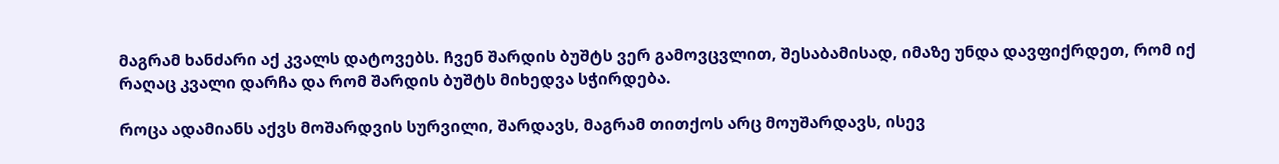მაგრამ ხანძარი აქ კვალს დატოვებს. ჩვენ შარდის ბუშტს ვერ გამოვცვლით, შესაბამისად, იმაზე უნდა დავფიქრდეთ, რომ იქ რაღაც კვალი დარჩა და რომ შარდის ბუშტს მიხედვა სჭირდება.

როცა ადამიანს აქვს მოშარდვის სურვილი, შარდავს, მაგრამ თითქოს არც მოუშარდავს, ისევ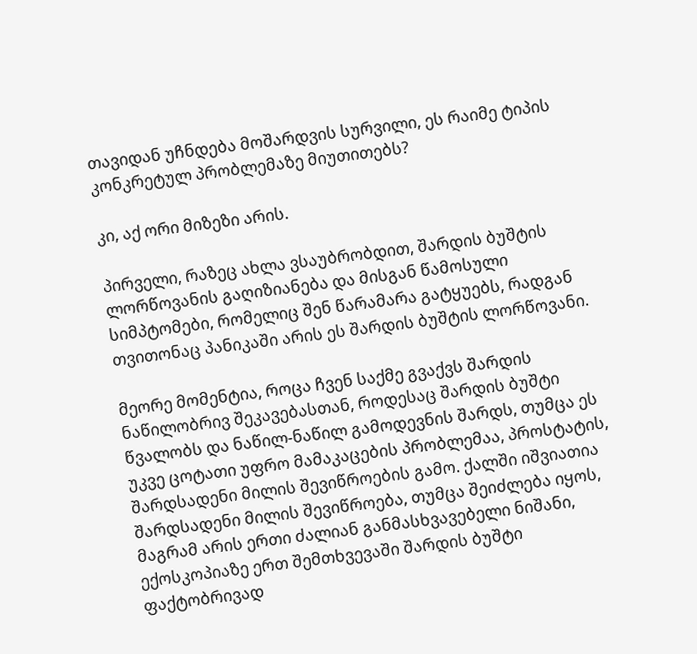თავიდან უჩნდება მოშარდვის სურვილი, ეს რაიმე ტიპის კონკრეტულ პრობლემაზე მიუთითებს?

კი, აქ ორი მიზეზი არის.

პირველი, რაზეც ახლა ვსაუბრობდით, შარდის ბუშტის ლორწოვანის გაღიზიანება და მისგან წამოსული სიმპტომები, რომელიც შენ წარამარა გატყუებს, რადგან თვითონაც პანიკაში არის ეს შარდის ბუშტის ლორწოვანი.

მეორე მომენტია, როცა ჩვენ საქმე გვაქვს შარდის ნაწილობრივ შეკავებასთან, როდესაც შარდის ბუშტი წვალობს და ნაწილ-ნაწილ გამოდევნის შარდს, თუმცა ეს უკვე ცოტათი უფრო მამაკაცების პრობლემაა, პროსტატის, შარდსადენი მილის შევიწროების გამო. ქალში იშვიათია შარდსადენი მილის შევიწროება, თუმცა შეიძლება იყოს, მაგრამ არის ერთი ძალიან განმასხვავებელი ნიშანი, ექოსკოპიაზე ერთ შემთხვევაში შარდის ბუშტი ფაქტობრივად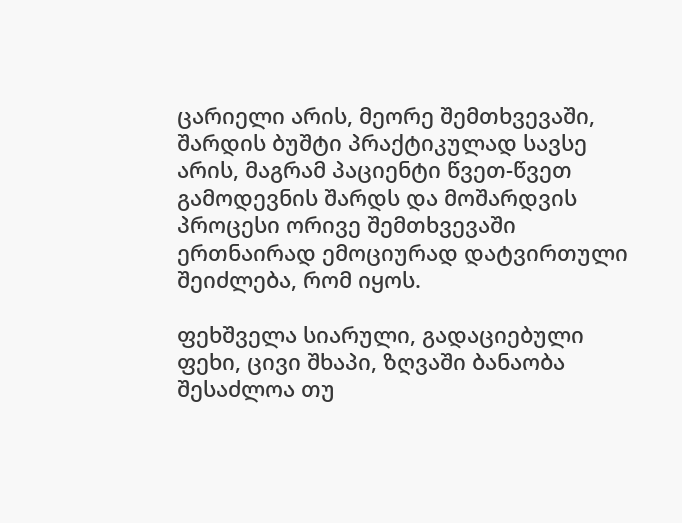ცარიელი არის, მეორე შემთხვევაში, შარდის ბუშტი პრაქტიკულად სავსე არის, მაგრამ პაციენტი წვეთ-წვეთ გამოდევნის შარდს და მოშარდვის პროცესი ორივე შემთხვევაში ერთნაირად ემოციურად დატვირთული შეიძლება, რომ იყოს.

ფეხშველა სიარული, გადაციებული ფეხი, ცივი შხაპი, ზღვაში ბანაობა შესაძლოა თუ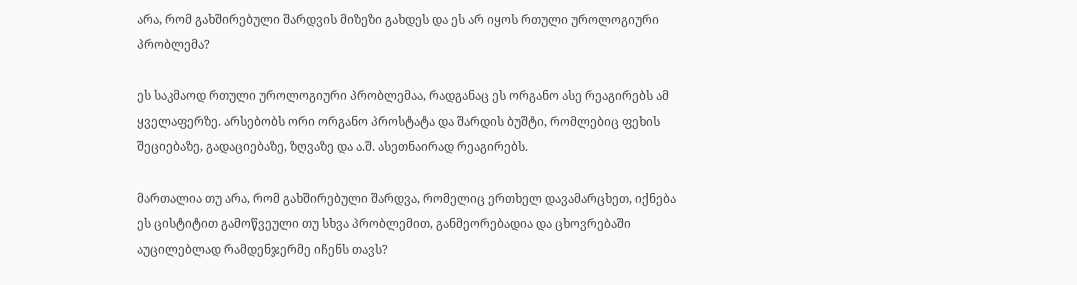არა, რომ გახშირებული შარდვის მიზეზი გახდეს და ეს არ იყოს რთული უროლოგიური პრობლემა?

ეს საკმაოდ რთული უროლოგიური პრობლემაა, რადგანაც ეს ორგანო ასე რეაგირებს ამ ყველაფერზე. არსებობს ორი ორგანო პროსტატა და შარდის ბუშტი, რომლებიც ფეხის შეციებაზე, გადაციებაზე, ზღვაზე და ა.შ. ასეთნაირად რეაგირებს.

მართალია თუ არა, რომ გახშირებული შარდვა, რომელიც ერთხელ დავამარცხეთ, იქნება ეს ცისტიტით გამოწვეული თუ სხვა პრობლემით, განმეორებადია და ცხოვრებაში აუცილებლად რამდენჯერმე იჩენს თავს?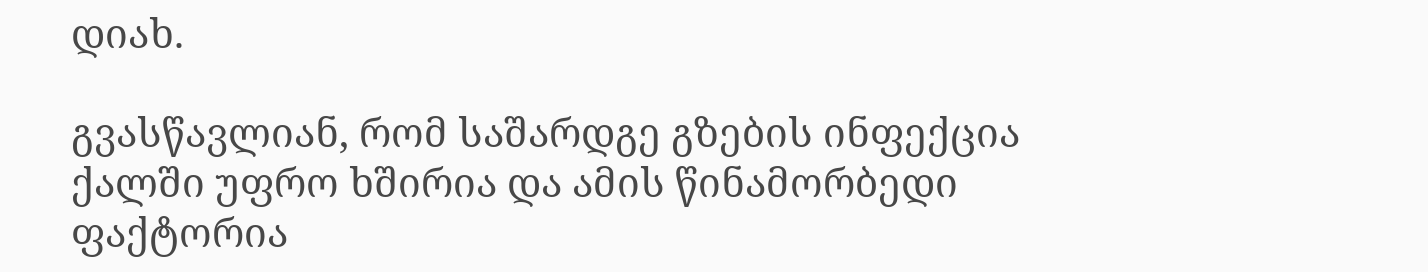დიახ.

გვასწავლიან, რომ საშარდგე გზების ინფექცია ქალში უფრო ხშირია და ამის წინამორბედი ფაქტორია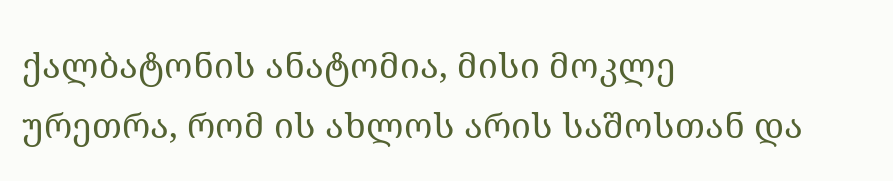ქალბატონის ანატომია, მისი მოკლე ურეთრა, რომ ის ახლოს არის საშოსთან და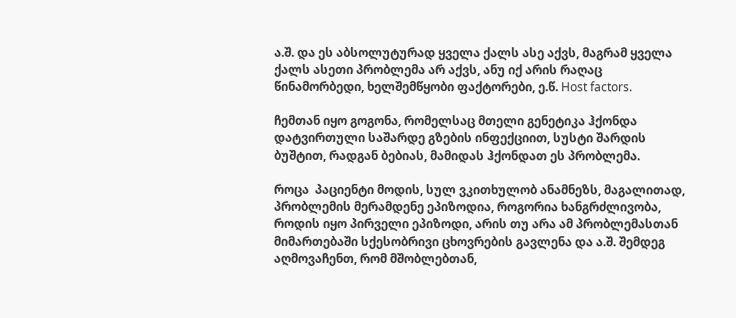ა.შ. და ეს აბსოლუტურად ყველა ქალს ასე აქვს, მაგრამ ყველა ქალს ასეთი პრობლემა არ აქვს, ანუ იქ არის რაღაც წინამორბედი, ხელშემწყობი ფაქტორები, ე.წ. Host factors.

ჩემთან იყო გოგონა, რომელსაც მთელი გენეტიკა ჰქონდა დატვირთული საშარდე გზების ინფექციით, სუსტი შარდის ბუშტით, რადგან ბებიას, მამიდას ჰქონდათ ეს პრობლემა.

როცა  პაციენტი მოდის, სულ ვკითხულობ ანამნეზს, მაგალითად, პრობლემის მერამდენე ეპიზოდია, როგორია ხანგრძლივობა, როდის იყო პირველი ეპიზოდი, არის თუ არა ამ პრობლემასთან მიმართებაში სქესობრივი ცხოვრების გავლენა და ა.შ. შემდეგ აღმოვაჩენთ, რომ მშობლებთან,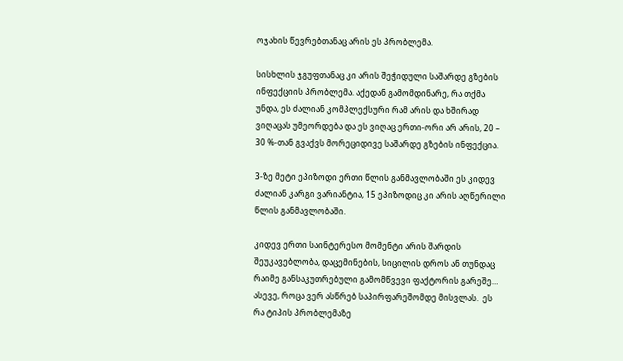ოჯახის წევრებთანაც არის ეს პრობლემა.

სისხლის ჯგუფთანაც კი არის შეჭიდული საშარდე გზების ინფექციის პრობლემა. აქედან გამომდინარე, რა თქმა უნდა, ეს ძალიან კომპლექსური რამ არის და ხშირად ვიღაცას უმეორდება და ეს ვიღაც ერთი-ორი არ არის, 20 – 30 %-თან გვაქვს მორეციდივე საშარდე გზების ინფექცია.

3-ზე მეტი ეპიზოდი ერთი წლის განმავლობაში ეს კიდევ ძალიან კარგი ვარიანტია, 15 ეპიზოდიც კი არის აღწერილი წლის განმავლობაში.

კიდევ ერთი საინტერესო მომენტი არის შარდის შეუკავებლობა, დაცემინების, სიცილის დროს ან თუნდაც რაიმე განსაკუთრებული გამომწვევი ფაქტორის გარეშე… ასევე, როცა ვერ ასწრებ საპირფარეშომდე მისვლას.  ეს რა ტიპის პრობლემაზე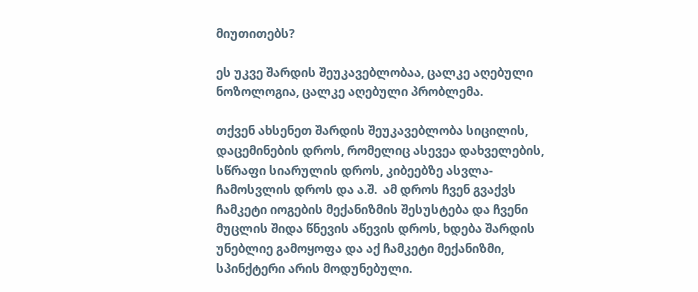მიუთითებს?

ეს უკვე შარდის შეუკავებლობაა, ცალკე აღებული ნოზოლოგია, ცალკე აღებული პრობლემა.

თქვენ ახსენეთ შარდის შეუკავებლობა სიცილის, დაცემინების დროს, რომელიც ასევეა დახველების, სწრაფი სიარულის დროს, კიბეებზე ასვლა-ჩამოსვლის დროს და ა.შ.  ამ დროს ჩვენ გვაქვს ჩამკეტი იოგების მექანიზმის შესუსტება და ჩვენი მუცლის შიდა წნევის აწევის დროს, ხდება შარდის უნებლიე გამოყოფა და აქ ჩამკეტი მექანიზმი, სპინქტერი არის მოდუნებული.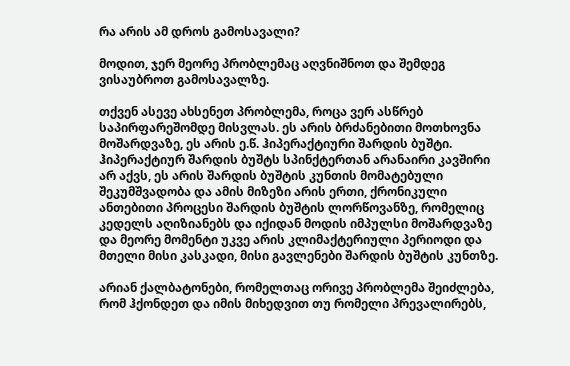რა არის ამ დროს გამოსავალი?

მოდით, ჯერ მეორე პრობლემაც აღვნიშნოთ და შემდეგ ვისაუბროთ გამოსავალზე.

თქვენ ასევე ახსენეთ პრობლემა, როცა ვერ ასწრებ საპირფარეშომდე მისვლას. ეს არის ბრძანებითი მოთხოვნა მოშარდვაზე, ეს არის ე.წ. ჰიპერაქტიური შარდის ბუშტი. ჰიპერაქტიურ შარდის ბუშტს სპინქტერთან არანაირი კავშირი არ აქვს, ეს არის შარდის ბუშტის კუნთის მომატებული შეკუმშვადობა და ამის მიზეზი არის ერთი, ქრონიკული ანთებითი პროცესი შარდის ბუშტის ლორწოვანზე, რომელიც კედელს აღიზიანებს და იქიდან მოდის იმპულსი მოშარდვაზე და მეორე მომენტი უკვე არის კლიმაქტერიული პერიოდი და მთელი მისი კასკადი, მისი გავლენები შარდის ბუშტის კუნთზე.

არიან ქალბატონები, რომელთაც ორივე პრობლემა შეიძლება, რომ ჰქონდეთ და იმის მიხედვით თუ რომელი პრევალირებს,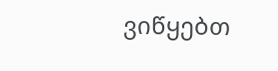ვიწყებთ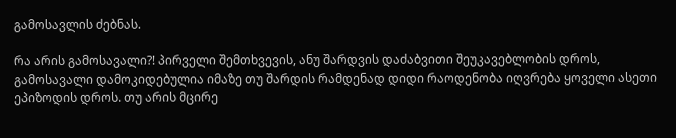გამოსავლის ძებნას.

რა არის გამოსავალი?! პირველი შემთხვევის, ანუ შარდვის დაძაბვითი შეუკავებლობის დროს, გამოსავალი დამოკიდებულია იმაზე თუ შარდის რამდენად დიდი რაოდენობა იღვრება ყოველი ასეთი ეპიზოდის დროს. თუ არის მცირე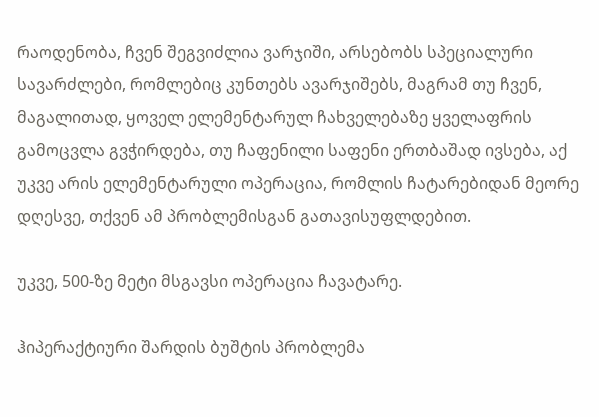რაოდენობა, ჩვენ შეგვიძლია ვარჯიში, არსებობს სპეციალური სავარძლები, რომლებიც კუნთებს ავარჯიშებს, მაგრამ თუ ჩვენ, მაგალითად, ყოველ ელემენტარულ ჩახველებაზე ყველაფრის გამოცვლა გვჭირდება, თუ ჩაფენილი საფენი ერთბაშად ივსება, აქ უკვე არის ელემენტარული ოპერაცია, რომლის ჩატარებიდან მეორე დღესვე, თქვენ ამ პრობლემისგან გათავისუფლდებით.

უკვე, 500-ზე მეტი მსგავსი ოპერაცია ჩავატარე.

ჰიპერაქტიური შარდის ბუშტის პრობლემა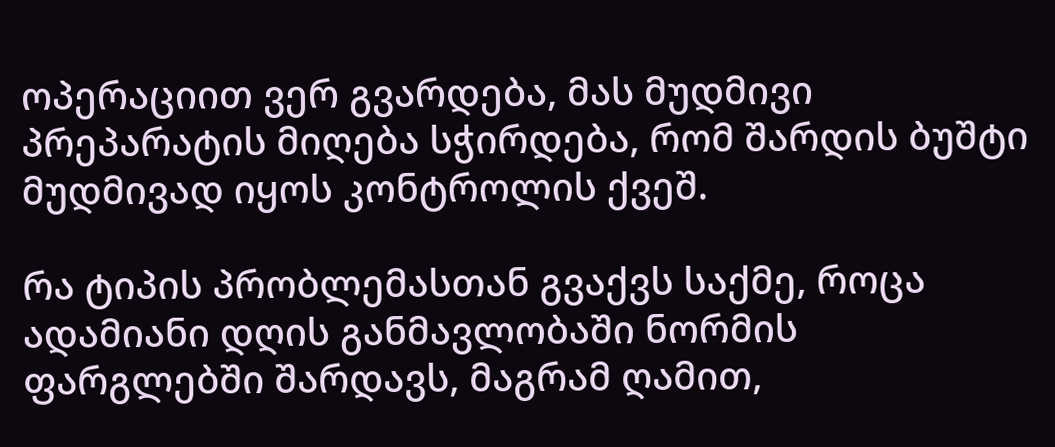ოპერაციით ვერ გვარდება, მას მუდმივი პრეპარატის მიღება სჭირდება, რომ შარდის ბუშტი მუდმივად იყოს კონტროლის ქვეშ.

რა ტიპის პრობლემასთან გვაქვს საქმე, როცა ადამიანი დღის განმავლობაში ნორმის ფარგლებში შარდავს, მაგრამ ღამით,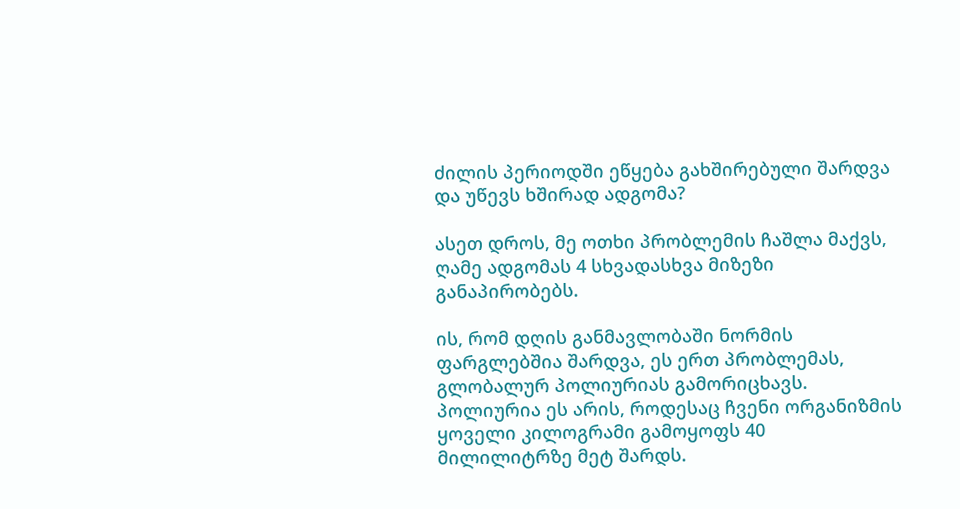ძილის პერიოდში ეწყება გახშირებული შარდვა და უწევს ხშირად ადგომა?

ასეთ დროს, მე ოთხი პრობლემის ჩაშლა მაქვს, ღამე ადგომას 4 სხვადასხვა მიზეზი განაპირობებს.

ის, რომ დღის განმავლობაში ნორმის ფარგლებშია შარდვა, ეს ერთ პრობლემას, გლობალურ პოლიურიას გამორიცხავს. პოლიურია ეს არის, როდესაც ჩვენი ორგანიზმის ყოველი კილოგრამი გამოყოფს 40 მილილიტრზე მეტ შარდს.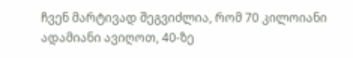ჩვენ მარტივად შეგვიძლია, რომ 70 კილოიანი ადამიანი ავიღოთ, 40-ზე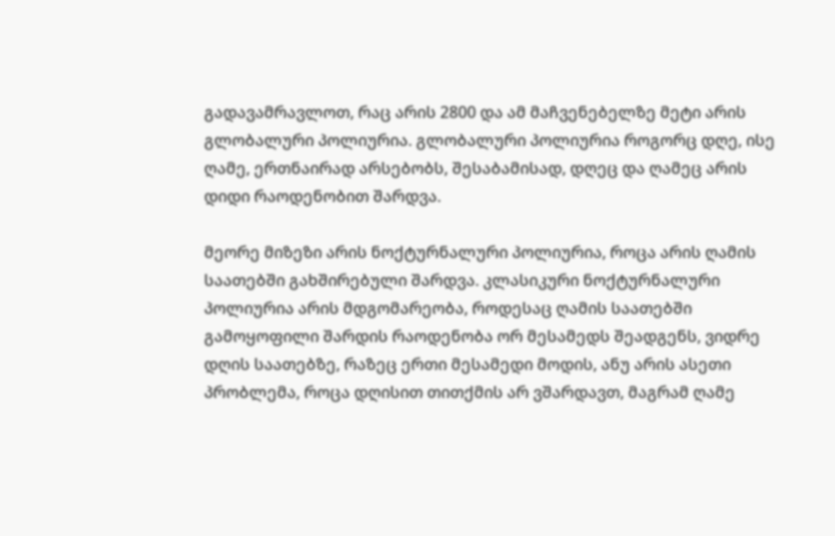გადავამრავლოთ, რაც არის 2800 და ამ მაჩვენებელზე მეტი არის გლობალური პოლიურია. გლობალური პოლიურია როგორც დღე, ისე ღამე, ერთნაირად არსებობს, შესაბამისად, დღეც და ღამეც არის დიდი რაოდენობით შარდვა.

მეორე მიზეზი არის ნოქტურნალური პოლიურია, როცა არის ღამის საათებში გახშირებული შარდვა. კლასიკური ნოქტურნალური პოლიურია არის მდგომარეობა, როდესაც ღამის საათებში გამოყოფილი შარდის რაოდენობა ორ მესამედს შეადგენს, ვიდრე დღის საათებზე, რაზეც ერთი მესამედი მოდის, ანუ არის ასეთი პრობლემა, როცა დღისით თითქმის არ ვშარდავთ, მაგრამ ღამე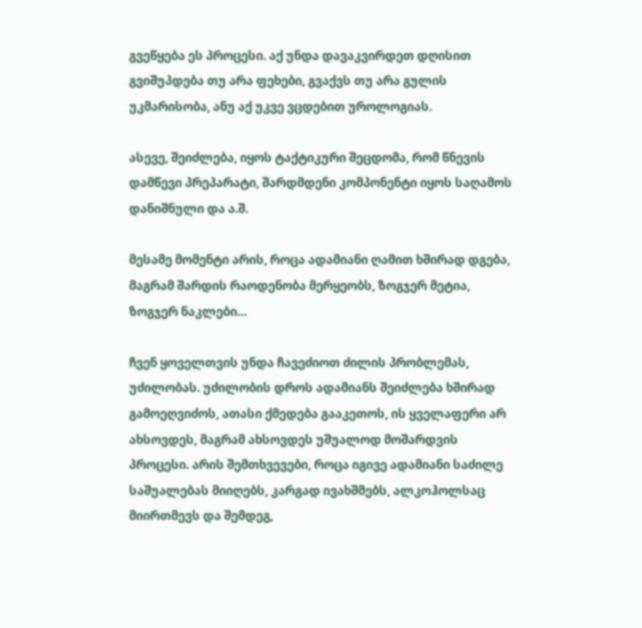გვეწყება ეს პროცესი. აქ უნდა დავაკვირდეთ დღისით გვიშუპდება თუ არა ფეხები, გვაქვს თუ არა გულის უკმარისობა, ანუ აქ უკვე ვცდებით უროლოგიას.

ასევე, შეიძლება, იყოს ტაქტიკური შეცდომა, რომ წნევის დამწევი პრეპარატი, შარდმდენი კომპონენტი იყოს საღამოს დანიშნული და ა.შ.

მესამე მომენტი არის, როცა ადამიანი ღამით ხშირად დგება, მაგრამ შარდის რაოდენობა მერყეობს, ზოგჯერ მეტია, ზოგჯერ ნაკლები…

ჩვენ ყოველთვის უნდა ჩავეძიოთ ძილის პრობლემას, უძილობას. უძილობის დროს ადამიანს შეიძლება ხშირად გამოეღვიძოს, ათასი ქმედება გააკეთოს, ის ყველაფერი არ ახსოვდეს, მაგრამ ახსოვდეს უშუალოდ მოშარდვის პროცესი. არის შემთხვევები, როცა იგივე ადამიანი საძილე საშუალებას მიიღებს, კარგად ივახშმებს, ალკოჰოლსაც მიირთმევს და შემდეგ,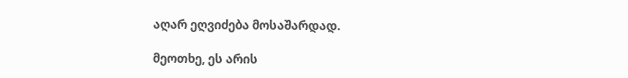აღარ ეღვიძება მოსაშარდად.

მეოთხე, ეს არის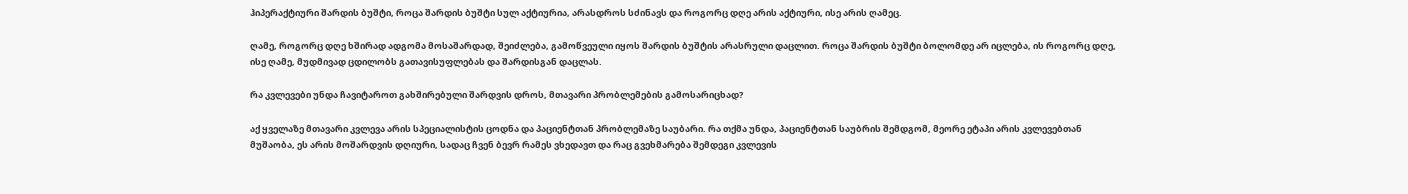ჰიპერაქტიური შარდის ბუშტი, როცა შარდის ბუშტი სულ აქტიურია, არასდროს სძინავს და როგორც დღე არის აქტიური, ისე არის ღამეც.

ღამე, როგორც დღე ხშირად ადგომა მოსაშარდად, შეიძლება, გამოწვეული იყოს შარდის ბუშტის არასრული დაცლით. როცა შარდის ბუშტი ბოლომდე არ იცლება, ის როგორც დღე, ისე ღამე, მუდმივად ცდილობს გათავისუფლებას და შარდისგან დაცლას.

რა კვლევები უნდა ჩავიტაროთ გახშირებული შარდვის დროს, მთავარი პრობლემების გამოსარიცხად?

აქ ყველაზე მთავარი კვლევა არის სპეციალისტის ცოდნა და პაციენტთან პრობლემაზე საუბარი. რა თქმა უნდა, პაციენტთან საუბრის შემდგომ, მეორე ეტაპი არის კვლევებთან მუშაობა, ეს არის მოშარდვის დღიური, სადაც ჩვენ ბევრ რამეს ვხედავთ და რაც გვეხმარება შემდეგი კვლევის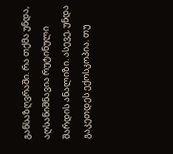განსაზღვრაში. რა თქმა უნდა, აღსანიშნავია რუტინული შარდის ანალიზი. ასევე, უნდა გაკეთდეს ექოსკოპია. თუ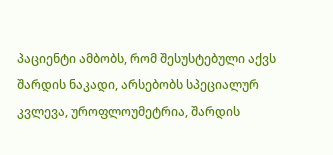პაციენტი ამბობს, რომ შესუსტებული აქვს შარდის ნაკადი, არსებობს სპეციალურ კვლევა, უროფლოუმეტრია, შარდის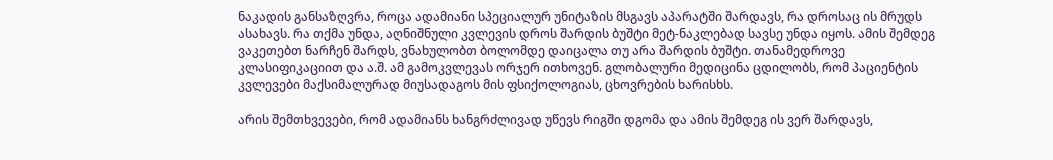ნაკადის განსაზღვრა, როცა ადამიანი სპეციალურ უნიტაზის მსგავს აპარატში შარდავს, რა დროსაც ის მრუდს ასახავს. რა თქმა უნდა, აღნიშნული კვლევის დროს შარდის ბუშტი მეტ-ნაკლებად სავსე უნდა იყოს. ამის შემდეგ ვაკეთებთ ნარჩენ შარდს, ვნახულობთ ბოლომდე დაიცალა თუ არა შარდის ბუშტი. თანამედროვე კლასიფიკაციით და ა.შ. ამ გამოკვლევას ორჯერ ითხოვენ. გლობალური მედიცინა ცდილობს, რომ პაციენტის კვლევები მაქსიმალურად მიუსადაგოს მის ფსიქოლოგიას, ცხოვრების ხარისხს.

არის შემთხვევები, რომ ადამიანს ხანგრძლივად უწევს რიგში დგომა და ამის შემდეგ ის ვერ შარდავს,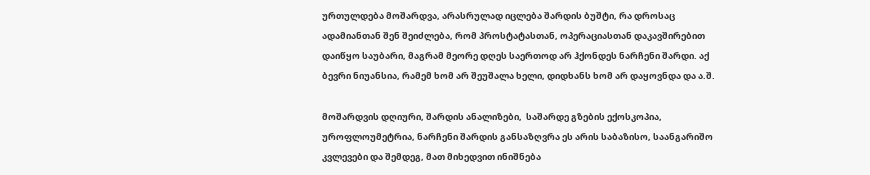ურთულდება მოშარდვა, არასრულად იცლება შარდის ბუშტი, რა დროსაც ადამიანთან შენ შეიძლება, რომ პროსტატასთან, ოპერაციასთან დაკავშირებით დაიწყო საუბარი, მაგრამ მეორე დღეს საერთოდ არ ჰქონდეს ნარჩენი შარდი. აქ ბევრი ნიუანსია, რამემ ხომ არ შეუშალა ხელი, დიდხანს ხომ არ დაყოვნდა და ა.შ.

მოშარდვის დღიური, შარდის ანალიზები,  საშარდე გზების ექოსკოპია, უროფლოუმეტრია, ნარჩენი შარდის განსაზღვრა ეს არის საბაზისო, საანგარიშო კვლევები და შემდეგ, მათ მიხედვით ინიშნება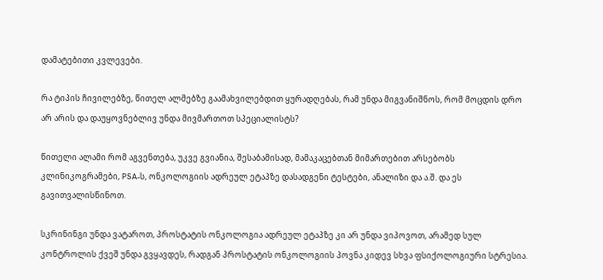დამატებითი კვლევები.

რა ტიპის ჩივილებზე, წითელ ალმებზე გაამახვილებდით ყურადღებას, რამ უნდა მიგვანიშნოს, რომ მოცდის დრო არ არის და დაუყოვნებლივ უნდა მივმართოთ სპეციალისტს?

წითელი ალამი რომ აგვენთება, უკვე გვიანია, შესაბამისად, მამაკაცებთან მიმართებით არსებობს კლინიკოგრამები, PSA-ს, ონკოლოგიის ადრეულ ეტაპზე დასადგენი ტესტები, ანალიზი და ა.შ. და ეს გავითვალისწინოთ.

სკრინინგი უნდა ვატაროთ, პროსტატის ონკოლოგია ადრეულ ეტაპზე კი არ უნდა ვიპოვოთ, არამედ სულ კონტროლის ქვეშ უნდა გვყავდეს, რადგან პროსტატის ონკოლოგიის პოვნა კიდევ სხვა ფსიქოლოგიური სტრესია.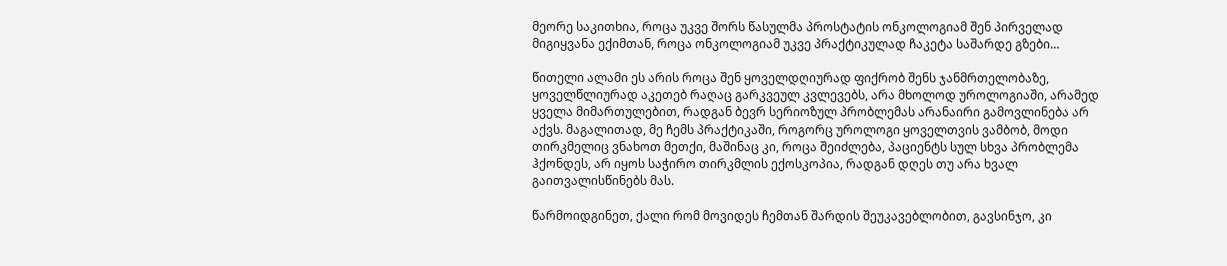მეორე საკითხია, როცა უკვე შორს წასულმა პროსტატის ონკოლოგიამ შენ პირველად მიგიყვანა ექიმთან, როცა ონკოლოგიამ უკვე პრაქტიკულად ჩაკეტა საშარდე გზები…

წითელი ალამი ეს არის როცა შენ ყოველდღიურად ფიქრობ შენს ჯანმრთელობაზე, ყოველწლიურად აკეთებ რაღაც გარკვეულ კვლევებს, არა მხოლოდ უროლოგიაში, არამედ ყველა მიმართულებით, რადგან ბევრ სერიოზულ პრობლემას არანაირი გამოვლინება არ აქვს. მაგალითად, მე ჩემს პრაქტიკაში, როგორც უროლოგი ყოველთვის ვამბობ, მოდი თირკმელიც ვნახოთ მეთქი, მაშინაც კი, როცა შეიძლება, პაციენტს სულ სხვა პრობლემა ჰქონდეს, არ იყოს საჭირო თირკმლის ექოსკოპია, რადგან დღეს თუ არა ხვალ გაითვალისწინებს მას.

წარმოიდგინეთ, ქალი რომ მოვიდეს ჩემთან შარდის შეუკავებლობით, გავსინჯო, კი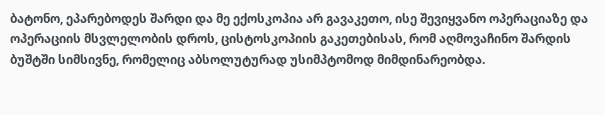ბატონო, ეპარებოდეს შარდი და მე ექოსკოპია არ გავაკეთო, ისე შევიყვანო ოპერაციაზე და ოპერაციის მსვლელობის დროს, ცისტოსკოპიის გაკეთებისას, რომ აღმოვაჩინო შარდის ბუშტში სიმსივნე, რომელიც აბსოლუტურად უსიმპტომოდ მიმდინარეობდა.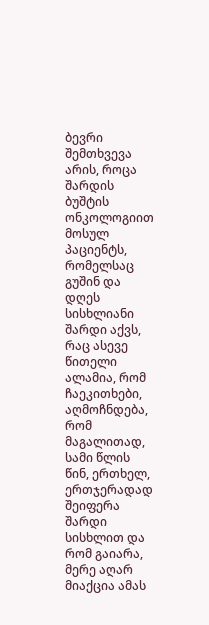ბევრი შემთხვევა არის, როცა შარდის ბუშტის ონკოლოგიით მოსულ პაციენტს, რომელსაც გუშინ და დღეს სისხლიანი შარდი აქვს, რაც ასევე წითელი ალამია, რომ ჩაეკითხები, აღმოჩნდება, რომ მაგალითად, სამი წლის წინ, ერთხელ, ერთჯერადად შეიფერა შარდი სისხლით და რომ გაიარა, მერე აღარ მიაქცია ამას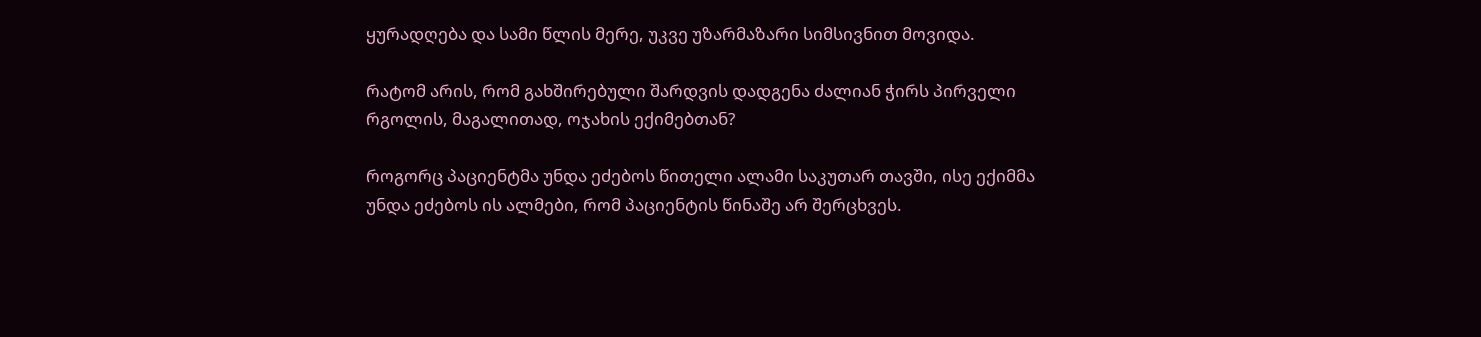ყურადღება და სამი წლის მერე, უკვე უზარმაზარი სიმსივნით მოვიდა.

რატომ არის, რომ გახშირებული შარდვის დადგენა ძალიან ჭირს პირველი რგოლის, მაგალითად, ოჯახის ექიმებთან?

როგორც პაციენტმა უნდა ეძებოს წითელი ალამი საკუთარ თავში, ისე ექიმმა უნდა ეძებოს ის ალმები, რომ პაციენტის წინაშე არ შერცხვეს.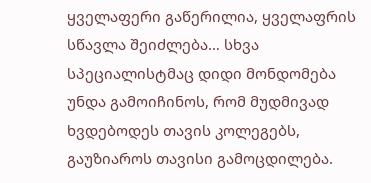ყველაფერი გაწერილია, ყველაფრის სწავლა შეიძლება… სხვა სპეციალისტმაც დიდი მონდომება უნდა გამოიჩინოს, რომ მუდმივად ხვდებოდეს თავის კოლეგებს, გაუზიაროს თავისი გამოცდილება.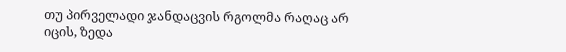თუ პირველადი ჯანდაცვის რგოლმა რაღაც არ იცის, ზედა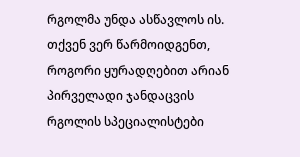რგოლმა უნდა ასწავლოს ის. თქვენ ვერ წარმოიდგენთ, როგორი ყურადღებით არიან პირველადი ჯანდაცვის რგოლის სპეციალისტები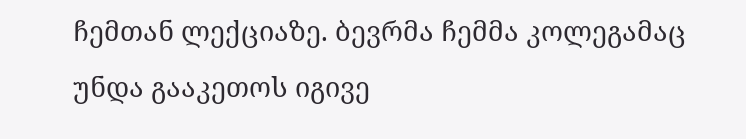ჩემთან ლექციაზე. ბევრმა ჩემმა კოლეგამაც უნდა გააკეთოს იგივე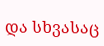და სხვასაც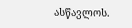ასწავლოს.